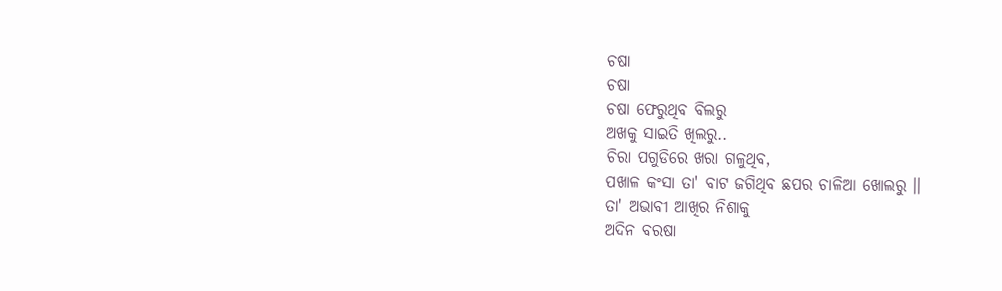ଚଷା
ଚଷା
ଚଷା ଫେରୁଥିବ ବିଲରୁ
ଅଖକୁ ସାଇତି ଖିଲରୁ..
ଚିରା ପଗୁଡିରେ ଖରା ଗଳୁଥିବ,
ପଖାଳ କଂସା ତା' ବାଟ ଜଗିଥିବ ଛପର ଚାଳିଆ ଖୋଲରୁ ।।
ତା' ଅଭାବୀ ଆଖିର ନିଶାକୁ
ଅଦିନ ବରଷା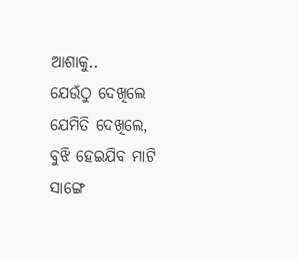ଆଶାକୁ..
ଯେଉଁଠୁ ଦେଖିଲେ ଯେମିତି ଦେଖିଲେ,
ବୁଝି ହେଇଯିବ ମାଟି ସାଙ୍ଗେ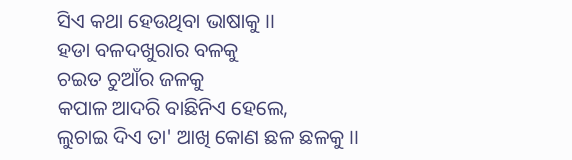ସିଏ କଥା ହେଉଥିବା ଭାଷାକୁ ।।
ହଡା ବଳଦଖୁରାର ବଳକୁ
ଚଇତ ଚୁଆଁର ଜଳକୁ
କପାଳ ଆଦରି ବାଛିନିଏ ହେଲେ,
ଲୁଚାଇ ଦିଏ ତା' ଆଖି କୋଣ ଛଳ ଛଳକୁ ।।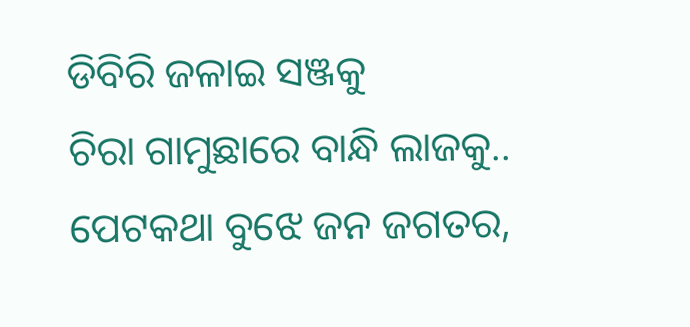ଡିବିରି ଜଳାଇ ସଞ୍ଜକୁ
ଚିରା ଗାମୁଛାରେ ବାନ୍ଧି ଲାଜକୁ..
ପେଟକଥା ବୁଝେ ଜନ ଜଗତର,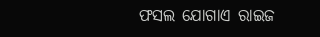ଫସଲ ଯୋଗାଏ ରାଇଜ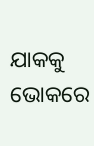ଯାକକୁ ଭୋକରେ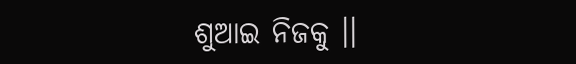ଶୁଆଇ ନିଜକୁ ।।